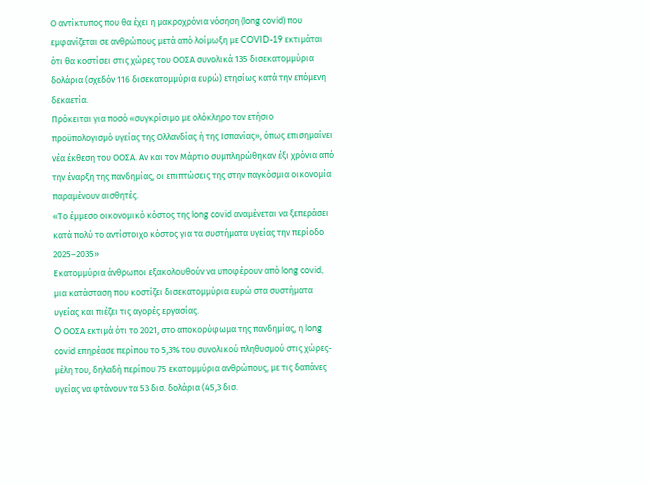Ο αντίκτυπος που θα έχει η μακροχρόνια νόσηση (long covid) που εμφανίζεται σε ανθρώπους μετά από λοίμωξη με COVID-19 εκτιμάται ότι θα κοστίσει στις χώρες του ΟΟΣΑ συνολικά 135 δισεκατομμύρια δολάρια (σχεδόν 116 δισεκατομμύρια ευρώ) ετησίως κατά την επόμενη δεκαετία.
Πρόκειται για ποσό «συγκρίσιμο με ολόκληρο τον ετήσιο προϋπολογισμό υγείας της Ολλανδίας ή της Ισπανίας», όπως επισημαίνει νέα έκθεση του ΟΟΣΑ. Αν και τον Μάρτιο συμπληρώθηκαν έξι χρόνια από την έναρξη της πανδημίας, οι επιπτώσεις της στην παγκόσμια οικονομία παραμένουν αισθητές.
«Το έμμεσο οικονομικό κόστος της long covid αναμένεται να ξεπεράσει κατά πολύ το αντίστοιχο κόστος για τα συστήματα υγείας την περίοδο 2025–2035»
Εκατομμύρια άνθρωποι εξακολουθούν να υποφέρουν από long covid, μια κατάσταση που κοστίζει δισεκατομμύρια ευρώ στα συστήματα υγείας και πιέζει τις αγορές εργασίας.
O ΟΟΣΑ εκτιμά ότι το 2021, στο αποκορύφωμα της πανδημίας, η long covid επηρέασε περίπου το 5,3% του συνολικού πληθυσμού στις χώρες-μέλη του, δηλαδή περίπου 75 εκατομμύρια ανθρώπους, με τις δαπάνες υγείας να φτάνουν τα 53 δισ. δολάρια (45,3 δισ.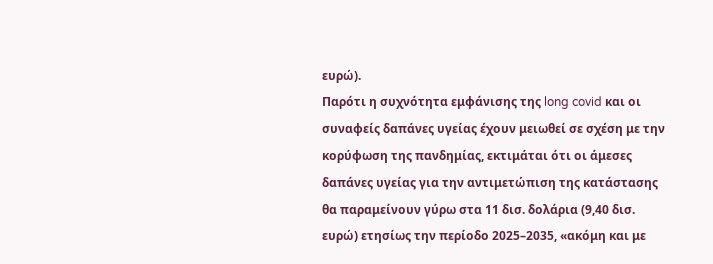ευρώ).
Παρότι η συχνότητα εμφάνισης της long covid και οι συναφείς δαπάνες υγείας έχουν μειωθεί σε σχέση με την κορύφωση της πανδημίας, εκτιμάται ότι οι άμεσες δαπάνες υγείας για την αντιμετώπιση της κατάστασης θα παραμείνουν γύρω στα 11 δισ. δολάρια (9,40 δισ. ευρώ) ετησίως την περίοδο 2025–2035, «ακόμη και με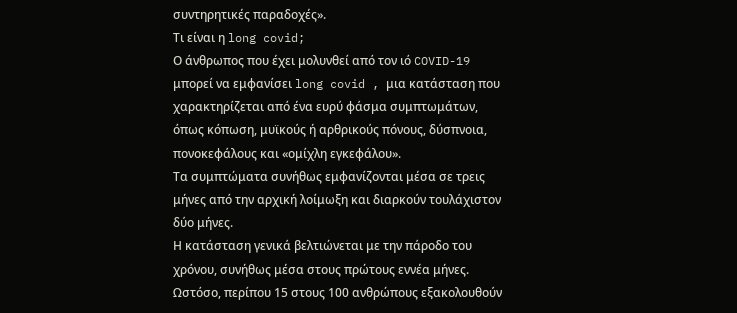συντηρητικές παραδοχές».
Τι είναι η long covid;
Ο άνθρωπος που έχει μολυνθεί από τον ιό COVID-19 μπορεί να εμφανίσει long covid , μια κατάσταση που χαρακτηρίζεται από ένα ευρύ φάσμα συμπτωμάτων, όπως κόπωση, μυϊκούς ή αρθρικούς πόνους, δύσπνοια, πονοκεφάλους και «ομίχλη εγκεφάλου».
Τα συμπτώματα συνήθως εμφανίζονται μέσα σε τρεις μήνες από την αρχική λοίμωξη και διαρκούν τουλάχιστον δύο μήνες.
Η κατάσταση γενικά βελτιώνεται με την πάροδο του χρόνου, συνήθως μέσα στους πρώτους εννέα μήνες. Ωστόσο, περίπου 15 στους 100 ανθρώπους εξακολουθούν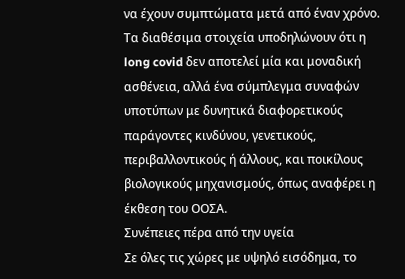να έχουν συμπτώματα μετά από έναν χρόνο.
Τα διαθέσιμα στοιχεία υποδηλώνουν ότι η long covid δεν αποτελεί μία και μοναδική ασθένεια, αλλά ένα σύμπλεγμα συναφών υποτύπων με δυνητικά διαφορετικούς παράγοντες κινδύνου, γενετικούς, περιβαλλοντικούς ή άλλους, και ποικίλους βιολογικούς μηχανισμούς, όπως αναφέρει η έκθεση του ΟΟΣΑ.
Συνέπειες πέρα από την υγεία
Σε όλες τις χώρες με υψηλό εισόδημα, το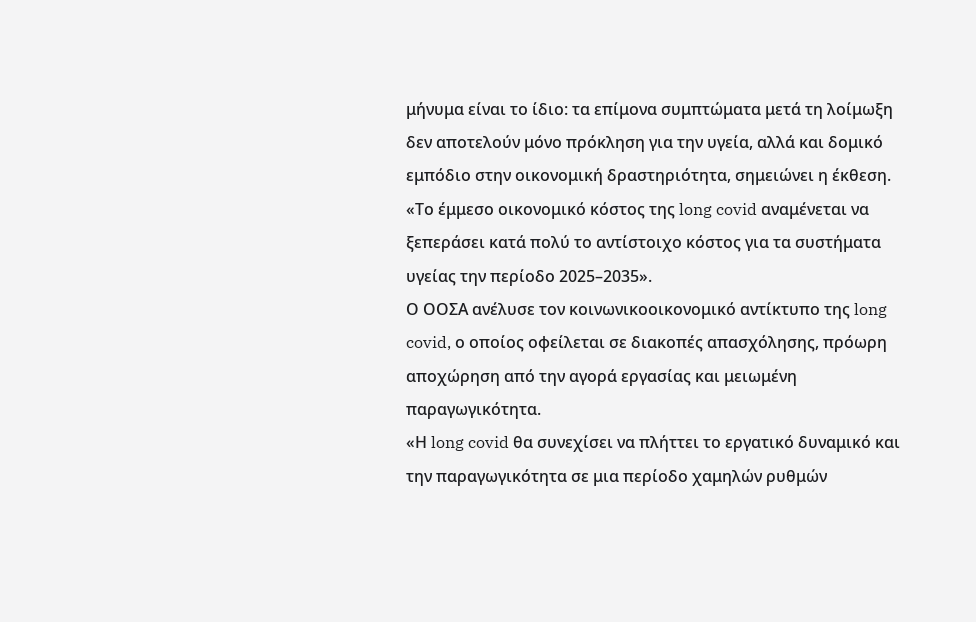μήνυμα είναι το ίδιο: τα επίμονα συμπτώματα μετά τη λοίμωξη δεν αποτελούν μόνο πρόκληση για την υγεία, αλλά και δομικό εμπόδιο στην οικονομική δραστηριότητα, σημειώνει η έκθεση.
«Το έμμεσο οικονομικό κόστος της long covid αναμένεται να ξεπεράσει κατά πολύ το αντίστοιχο κόστος για τα συστήματα υγείας την περίοδο 2025–2035».
Ο ΟΟΣΑ ανέλυσε τον κοινωνικοοικονομικό αντίκτυπο της long covid, ο οποίος οφείλεται σε διακοπές απασχόλησης, πρόωρη αποχώρηση από την αγορά εργασίας και μειωμένη παραγωγικότητα.
«Η long covid θα συνεχίσει να πλήττει το εργατικό δυναμικό και την παραγωγικότητα σε μια περίοδο χαμηλών ρυθμών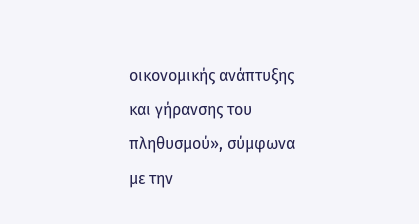οικονομικής ανάπτυξης και γήρανσης του πληθυσμού», σύμφωνα με την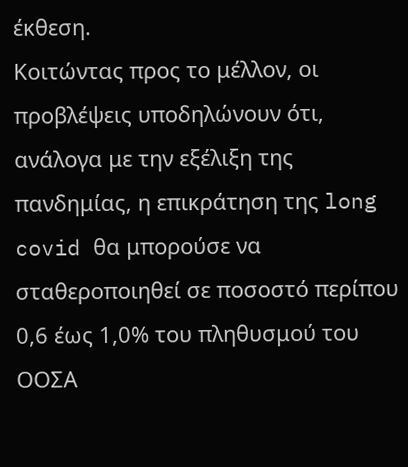έκθεση.
Κοιτώντας προς το μέλλον, οι προβλέψεις υποδηλώνουν ότι, ανάλογα με την εξέλιξη της πανδημίας, η επικράτηση της long covid θα μπορούσε να σταθεροποιηθεί σε ποσοστό περίπου 0,6 έως 1,0% του πληθυσμού του ΟΟΣΑ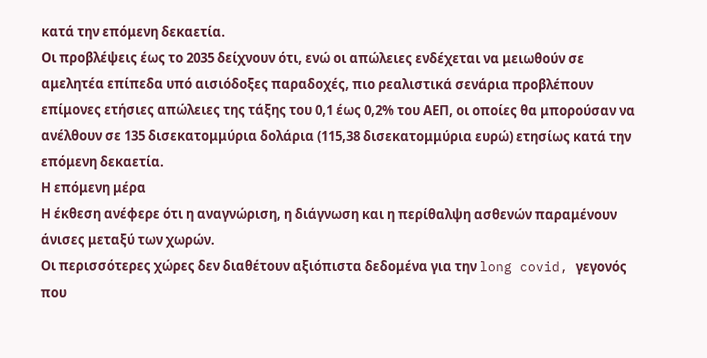κατά την επόμενη δεκαετία.
Οι προβλέψεις έως το 2035 δείχνουν ότι, ενώ οι απώλειες ενδέχεται να μειωθούν σε αμελητέα επίπεδα υπό αισιόδοξες παραδοχές, πιο ρεαλιστικά σενάρια προβλέπουν επίμονες ετήσιες απώλειες της τάξης του 0,1 έως 0,2% του ΑΕΠ, οι οποίες θα μπορούσαν να ανέλθουν σε 135 δισεκατομμύρια δολάρια (115,38 δισεκατομμύρια ευρώ) ετησίως κατά την επόμενη δεκαετία.
Η επόμενη μέρα
Η έκθεση ανέφερε ότι η αναγνώριση, η διάγνωση και η περίθαλψη ασθενών παραμένουν άνισες μεταξύ των χωρών.
Οι περισσότερες χώρες δεν διαθέτουν αξιόπιστα δεδομένα για την long covid, γεγονός που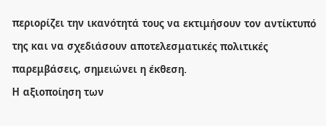περιορίζει την ικανότητά τους να εκτιμήσουν τον αντίκτυπό της και να σχεδιάσουν αποτελεσματικές πολιτικές παρεμβάσεις, σημειώνει η έκθεση.
Η αξιοποίηση των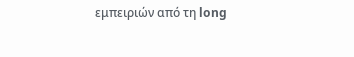εμπειριών από τη long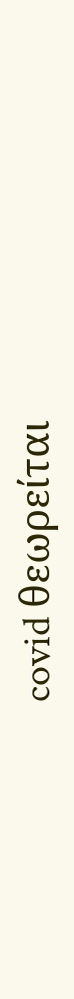covid θεωρείται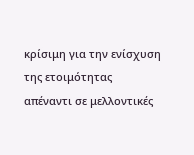κρίσιμη για την ενίσχυση της ετοιμότητας απέναντι σε μελλοντικές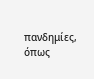πανδημίες, όπως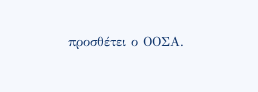προσθέτει ο ΟΟΣΑ.